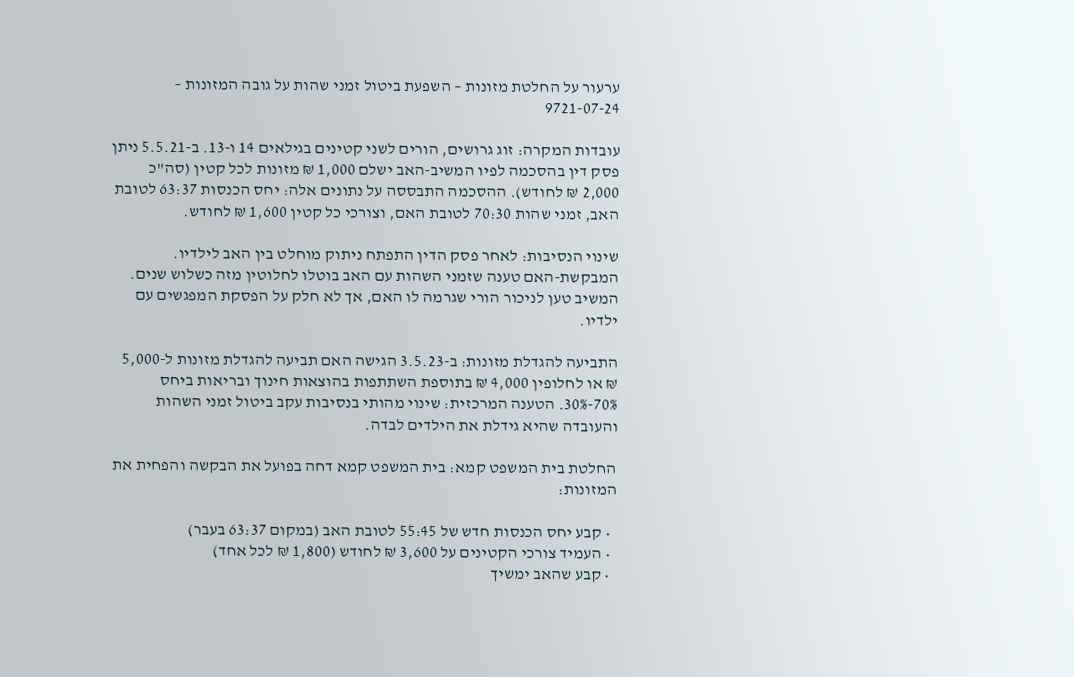ערעור על החלטת מזונות – השפעת ביטול זמני שהות על גובה המזונות – 9721-07-24

עובדות המקרה: זוג גרושים, הורים לשני קטינים בגילאים 14 ו-13. ב-5.5.21 ניתן פסק דין בהסכמה לפיו המשיב-האב ישלם 1,000 ₪ מזונות לכל קטין (סה"כ 2,000 ₪ לחודש). ההסכמה התבססה על נתונים אלה: יחס הכנסות 63:37 לטובת האב, זמני שהות 70:30 לטובת האם, וצורכי כל קטין 1,600 ₪ לחודש.

שינוי הנסיבות: לאחר פסק הדין התפתח ניתוק מוחלט בין האב לילדיו. המבקשת-האם טענה שזמני השהות עם האב בוטלו לחלוטין מזה כשלוש שנים. המשיב טען לניכור הורי שגרמה לו האם, אך לא חלק על הפסקת המפגשים עם ילדיו.

התביעה להגדלת מזונות: ב-3.5.23 הגישה האם תביעה להגדלת מזונות ל-5,000 ₪ או לחלופין 4,000 ₪ בתוספת השתתפות בהוצאות חינוך ובריאות ביחס 70%-30%. הטענה המרכזית: שינוי מהותי בנסיבות עקב ביטול זמני השהות והעובדה שהיא גידלת את הילדים לבדה.

החלטת בית המשפט קמא: בית המשפט קמא דחה בפועל את הבקשה והפחית את המזונות:

  • קבע יחס הכנסות חדש של 55:45 לטובת האב (במקום 63:37 בעבר)
  • העמיד צורכי הקטינים על 3,600 ₪ לחודש (1,800 ₪ לכל אחד)
  • קבע שהאב ימשיך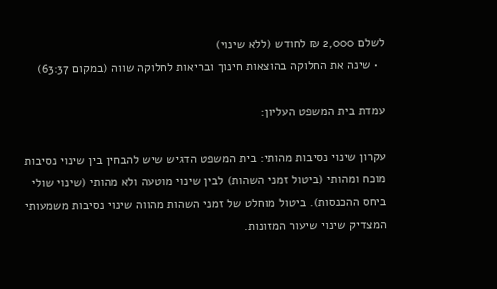לשלם 2,000 ₪ לחודש (ללא שינוי)
  • שינה את החלוקה בהוצאות חינוך ובריאות לחלוקה שווה (במקום 63:37)

עמדת בית המשפט העליון:

עקרון שינוי נסיבות מהותי: בית המשפט הדגיש שיש להבחין בין שינוי נסיבות מוכח ומהותי (ביטול זמני השהות) לבין שינוי מוטעה ולא מהותי (שינוי שולי ביחס ההכנסות). ביטול מוחלט של זמני השהות מהווה שינוי נסיבות משמעותי המצדיק שינוי שיעור המזונות.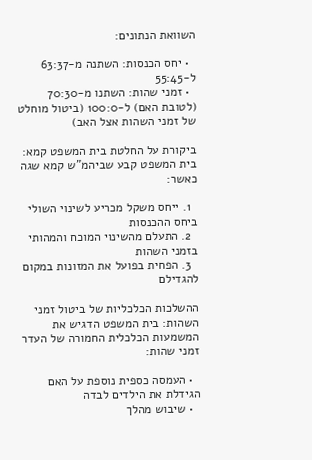השוואת הנתונים:

  • יחס הכנסות: השתנה מ-63:37 ל-55:45
  • זמני שהות: השתנו מ-70:30 (לטובת האם) ל-100:0 (ביטול מוחלט של זמני השהות אצל האב)

ביקורת על החלטת בית המשפט קמא: בית המשפט קבע שביהמ"ש קמא שגה כאשר:

  1. ייחס משקל מכריע לשינוי השולי ביחס ההכנסות
  2. התעלם מהשינוי המוכח והמהותי בזמני השהות
  3. הפחית בפועל את המזונות במקום להגדילם

ההשלכות הכלכליות של ביטול זמני השהות: בית המשפט הדגיש את המשמעות הכלכלית החמורה של העדר זמני שהות:

  • העמסה כספית נוספת על האם הגידלת את הילדים לבדה
  • שיבוש מהלך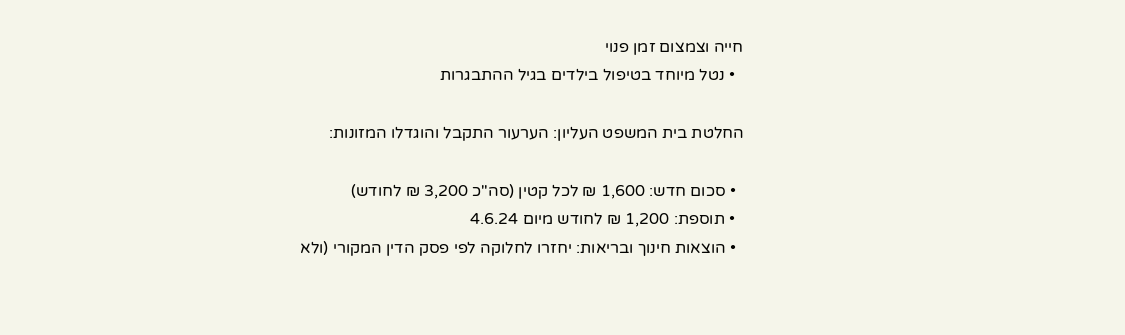חייה וצמצום זמן פנוי
  • נטל מיוחד בטיפול בילדים בגיל ההתבגרות

החלטת בית המשפט העליון: הערעור התקבל והוגדלו המזונות:

  • סכום חדש: 1,600 ₪ לכל קטין (סה"כ 3,200 ₪ לחודש)
  • תוספת: 1,200 ₪ לחודש מיום 4.6.24
  • הוצאות חינוך ובריאות: יחזרו לחלוקה לפי פסק הדין המקורי (ולא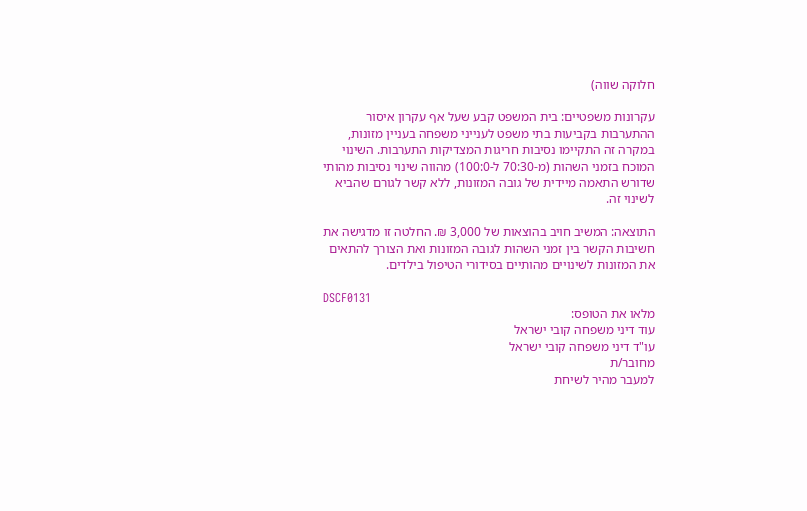חלוקה שווה)

עקרונות משפטיים: בית המשפט קבע שעל אף עקרון איסור ההתערבות בקביעות בתי משפט לענייני משפחה בעניין מזונות, במקרה זה התקיימו נסיבות חריגות המצדיקות התערבות. השינוי המוכח בזמני השהות (מ-70:30 ל-100:0) מהווה שינוי נסיבות מהותי שדורש התאמה מיידית של גובה המזונות, ללא קשר לגורם שהביא לשינוי זה.

התוצאה: המשיב חויב בהוצאות של 3,000 ₪. החלטה זו מדגישה את חשיבות הקשר בין זמני השהות לגובה המזונות ואת הצורך להתאים את המזונות לשינויים מהותיים בסידורי הטיפול בילדים.

DSCF0131
מלאו את הטופס:
עוד דיני משפחה קובי ישראל
עו"ד דיני משפחה קובי ישראל
מחובר/ת
למעבר מהיר לשיחת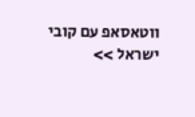ווטאסאפ עם קובי ישראל >>